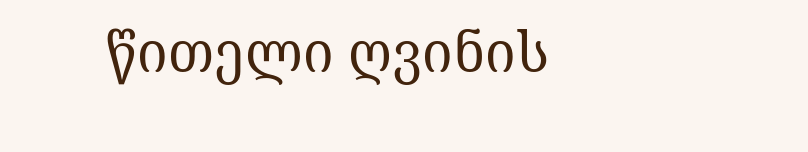წითელი ღვინის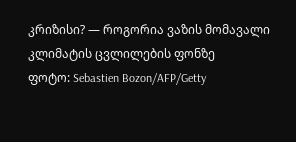კრიზისი? — როგორია ვაზის მომავალი კლიმატის ცვლილების ფონზე
ფოტო: Sebastien Bozon/AFP/Getty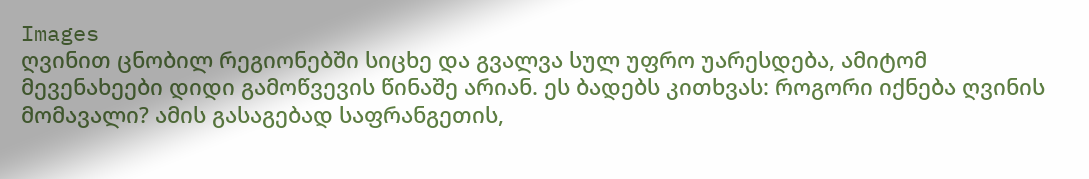Images
ღვინით ცნობილ რეგიონებში სიცხე და გვალვა სულ უფრო უარესდება, ამიტომ მევენახეები დიდი გამოწვევის წინაშე არიან. ეს ბადებს კითხვას: როგორი იქნება ღვინის მომავალი? ამის გასაგებად საფრანგეთის,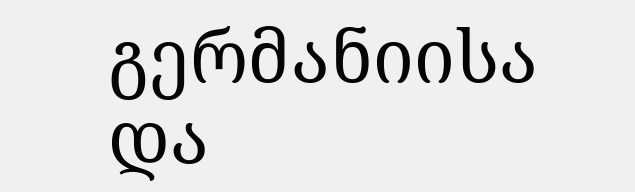გერმანიისა და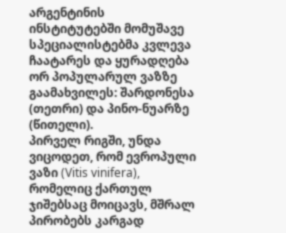არგენტინის ინსტიტუტებში მომუშავე სპეციალისტებმა კვლევა ჩაატარეს და ყურადღება ორ პოპულარულ ვაზზე გაამახვილეს: შარდონესა (თეთრი) და პინო-ნუარზე (წითელი).
პირველ რიგში, უნდა ვიცოდეთ, რომ ევროპული ვაზი (Vitis vinifera), რომელიც ქართულ ჯიშებსაც მოიცავს, მშრალ პირობებს კარგად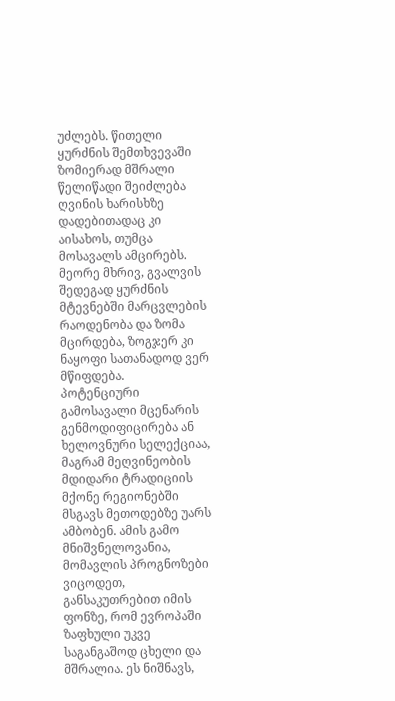უძლებს. წითელი ყურძნის შემთხვევაში ზომიერად მშრალი წელიწადი შეიძლება ღვინის ხარისხზე დადებითადაც კი აისახოს, თუმცა მოსავალს ამცირებს. მეორე მხრივ, გვალვის შედეგად ყურძნის მტევნებში მარცვლების რაოდენობა და ზომა მცირდება, ზოგჯერ კი ნაყოფი სათანადოდ ვერ მწიფდება.
პოტენციური გამოსავალი მცენარის გენმოდიფიცირება ან ხელოვნური სელექციაა, მაგრამ მეღვინეობის მდიდარი ტრადიციის მქონე რეგიონებში მსგავს მეთოდებზე უარს ამბობენ. ამის გამო მნიშვნელოვანია, მომავლის პროგნოზები ვიცოდეთ, განსაკუთრებით იმის ფონზე, რომ ევროპაში ზაფხული უკვე საგანგაშოდ ცხელი და მშრალია. ეს ნიშნავს,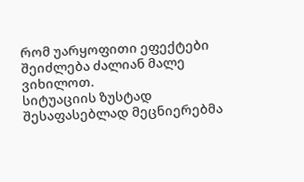რომ უარყოფითი ეფექტები შეიძლება ძალიან მალე ვიხილოთ.
სიტუაციის ზუსტად შესაფასებლად მეცნიერებმა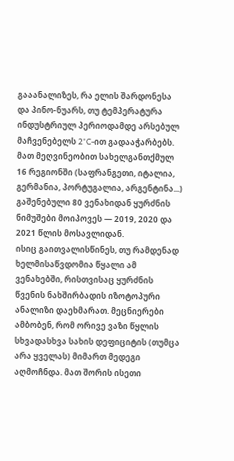გააანალიზეს, რა ელის შარდონესა და პინო-ნუარს, თუ ტემპერატურა ინდუსტრიულ პერიოდამდე არსებულ მაჩვენებელს 2°C-ით გადააჭარბებს. მათ მეღვინეობით სახელგანთქმულ 16 რეგიონში (საფრანგეთი, იტალია, გერმანია, პორტუგალია, არგენტინა...) გაშენებული 80 ვენახიდან ყურძნის ნიმუშები მოიპოვეს — 2019, 2020 და 2021 წლის მოსავლიდან.
ისიც გაითვალისწინეს, თუ რამდენად ხელმისაწვდომია წყალი ამ ვენახებში, რისთვისაც ყურძნის წვენის ნახშირბადის იზოტოპური ანალიზი დაეხმარათ. მეცნიერები ამბობენ, რომ ორივე ვაზი წყლის სხვადასხვა სახის დეფიციტის (თუმცა არა ყველას) მიმართ მედეგი აღმოჩნდა. მათ შორის ისეთი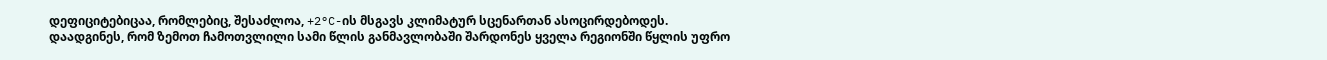დეფიციტებიცაა, რომლებიც, შესაძლოა, +2°C-ის მსგავს კლიმატურ სცენართან ასოცირდებოდეს.
დაადგინეს, რომ ზემოთ ჩამოთვლილი სამი წლის განმავლობაში შარდონეს ყველა რეგიონში წყლის უფრო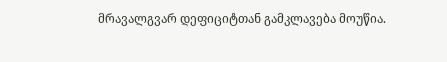მრავალგვარ დეფიციტთან გამკლავება მოუწია.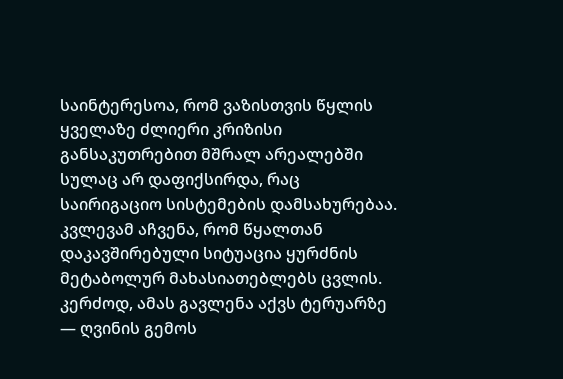საინტერესოა, რომ ვაზისთვის წყლის ყველაზე ძლიერი კრიზისი განსაკუთრებით მშრალ არეალებში სულაც არ დაფიქსირდა, რაც საირიგაციო სისტემების დამსახურებაა.
კვლევამ აჩვენა, რომ წყალთან დაკავშირებული სიტუაცია ყურძნის მეტაბოლურ მახასიათებლებს ცვლის. კერძოდ, ამას გავლენა აქვს ტერუარზე — ღვინის გემოს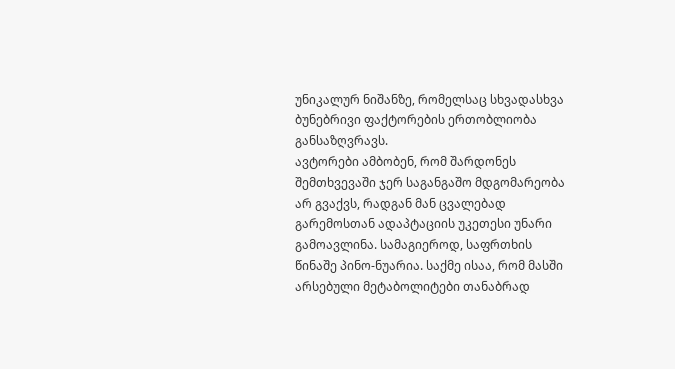უნიკალურ ნიშანზე, რომელსაც სხვადასხვა ბუნებრივი ფაქტორების ერთობლიობა განსაზღვრავს.
ავტორები ამბობენ, რომ შარდონეს შემთხვევაში ჯერ საგანგაშო მდგომარეობა არ გვაქვს, რადგან მან ცვალებად გარემოსთან ადაპტაციის უკეთესი უნარი გამოავლინა. სამაგიეროდ, საფრთხის წინაშე პინო-ნუარია. საქმე ისაა, რომ მასში არსებული მეტაბოლიტები თანაბრად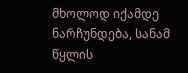მხოლოდ იქამდე ნარჩუნდება, სანამ წყლის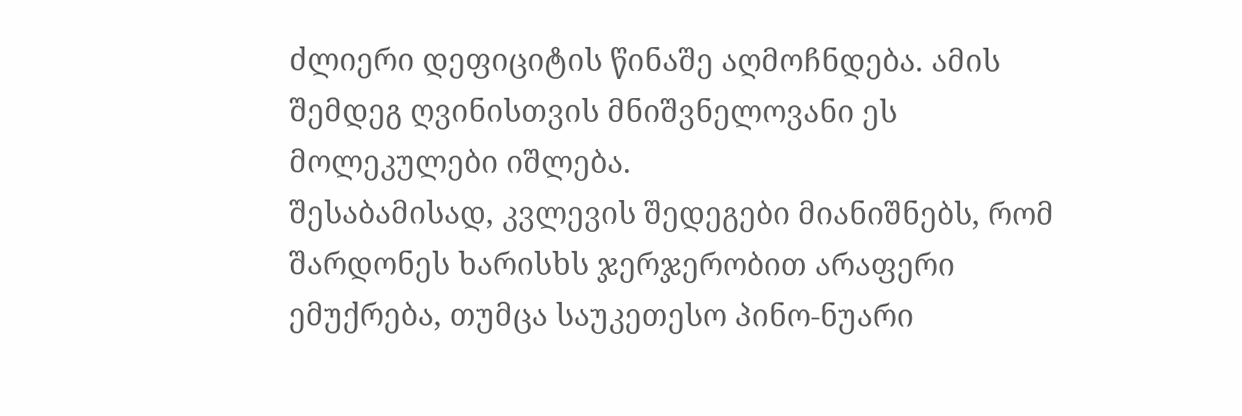ძლიერი დეფიციტის წინაშე აღმოჩნდება. ამის შემდეგ ღვინისთვის მნიშვნელოვანი ეს მოლეკულები იშლება.
შესაბამისად, კვლევის შედეგები მიანიშნებს, რომ შარდონეს ხარისხს ჯერჯერობით არაფერი ემუქრება, თუმცა საუკეთესო პინო-ნუარი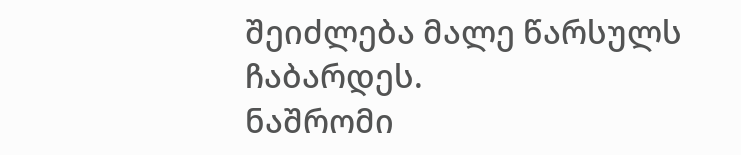შეიძლება მალე წარსულს ჩაბარდეს.
ნაშრომი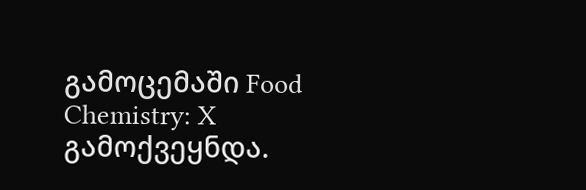გამოცემაში Food Chemistry: X გამოქვეყნდა.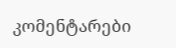კომენტარები